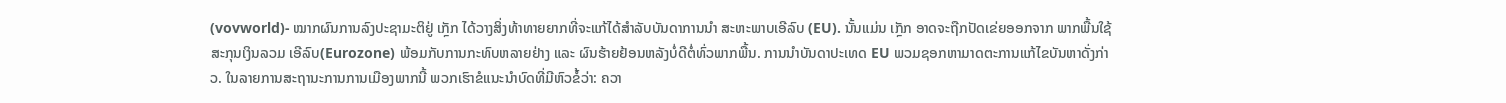(vovworld)- ໝາກຜົນການລົງປະຊາມະຕິຢູ່ ເກຼັກ ໄດ້ວາງສິ່ງທ້າທາຍຍາກທີ່ຈະແກ້ໄດ້ສຳລັບບັນດາການນຳ ສະຫະພາບເອີລົບ (EU). ນັ້ນແມ່ນ ເກຼັກ ອາດຈະຖືກປັດເຂ່ຍອອກຈາກ ພາກພື້ນໃຊ້ສະກຸນເງິນລວມ ເອີລົບ(Eurozone) ພ້ອມກັບການກະທົບຫລາຍຢ່າງ ແລະ ຜົນຮ້າຍຢ້ອນຫລັງບໍ່ດີຕໍ່ທົ່ວພາກພື້ນ. ການນຳບັນດາປະເທດ EU ພວມຊອກຫາມາດຕະການແກ້ໄຂບັນຫາດັ່ງກ່າວ. ໃນລາຍການສະຖານະການການເມືອງພາກນີ້ ພວກເຮົາຂໍແນະນຳບົດທີ່ມີຫົວຂໍ້ວ່າ: ຄວາ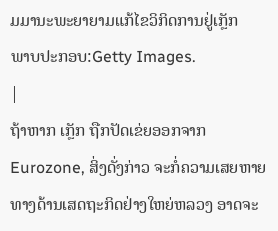ມມານະພະຍາຍາມແກ້ໄຂວິກິດການຢູ່ເກຼັກ
ພາບປະກອບ:Getty Images.
|
ຖ້າຫາກ ເກຼັກ ຖືກປັດເຂ່ຍອອກຈາກ Eurozone, ສິ່ງດັ່ງກ່າວ ຈະກໍ່ຄວາມເສຍຫາຍທາງດ້ານເສດຖະກິດຢ່າງໃຫຍ່ຫລວງ ອາດຈະ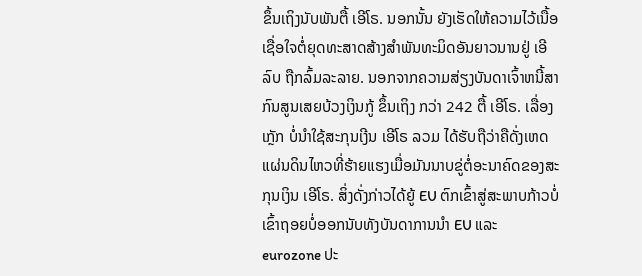ຂຶ້ນເຖິງນັບພັນຕື້ ເອີໂຣ. ນອກນັ້ນ ຍັງເຮັດໃຫ້ຄວາມໄວ້ເນື້ອເຊື່ອໃຈຕໍ່ຍຸດທະສາດສ້າງສຳພັນທະມິດອັນຍາວນານຢູ່ ເອີລົບ ຖືກລົ້ມລະລາຍ. ນອກຈາກຄວາມສ່ຽງບັນດາເຈົ້າຫນີ້ສາກົນສູນເສຍບ້ວງເງິນກູ້ ຂຶ້ນເຖິງ ກວ່າ 242 ຕື້ ເອີໂຣ. ເລື່ອງ ເກຼັກ ບໍ່ນຳໃຊ້ສະກຸນເງີນ ເອີໂຣ ລວມ ໄດ້ຮັບຖືວ່າຄືດັ່ງເຫດແຜ່ນດິນໄຫວທີ່ຮ້າຍແຮງເມື່ອມັນນາບຂູ່ຕໍ່ອະນາຄົດຂອງສະກຸນເງິນ ເອີໂຣ. ສິ່ງດັ່ງກ່າວໄດ້ຍູ້ EU ຕົກເຂົ້າສູ່ສະພາບກ້າວບໍ່ເຂົ້າຖອຍບໍ່ອອກນັບທັງບັນດາການນຳ EU ແລະ eurozone ປະ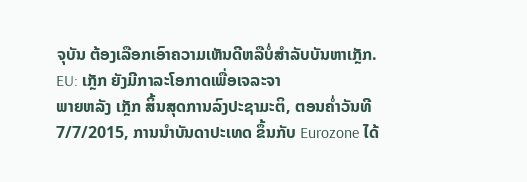ຈຸບັນ ຕ້ອງເລືອກເອົາຄວາມເຫັນດີຫລືບໍ່ສຳລັບບັນຫາເກັຼກ.
EU: ເກຼັກ ຍັງມີກາລະໂອກາດເພື່ອເຈລະຈາ
ພາຍຫລັງ ເກຼັກ ສິ້ນສຸດການລົງປະຊາມະຕິ, ຕອນຄ່ຳວັນທີ 7/7/2015, ການນຳບັນດາປະເທດ ຂຶ້ນກັບ Eurozone ໄດ້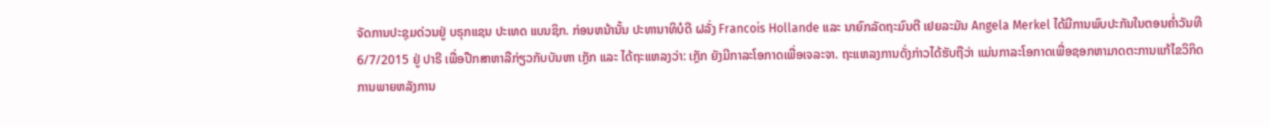ຈັດການປະຊຸມດ່ວນຢູ່ ບຣຸກແຊນ ປະເທດ ແບນຊິກ. ກ່ອນຫນ້ານັ້ນ ປະທານາທິບໍດີ ຝລັ່ງ Francois Hollande ແລະ ນາຍົກລັດຖະມົນຕີ ເຢຍລະມັນ Angela Merkel ໄດ້ມີການພົບປະກັນໃນຕອນຄ່ຳວັນທີ 6/7/2015 ຢູ່ ປາຣີ ເພື່ອປືກສາຫາລືກ່ຽວກັບບັນຫາ ເກຼັກ ແລະ ໄດ້ຖະແຫລງວ່າ: ເກຼັກ ຍັງມີກາລະໂອກາດເພື່ອເຈລະຈາ. ຖະແຫລງການດັ່ງກ່າວໄດ້ຮັບຖືວ່າ ແມ່ນກາລະໂອກາດເພື່ອຊອກຫາມາດຕະການແກ້ໄຂວິກິດການພາຍຫລັງການ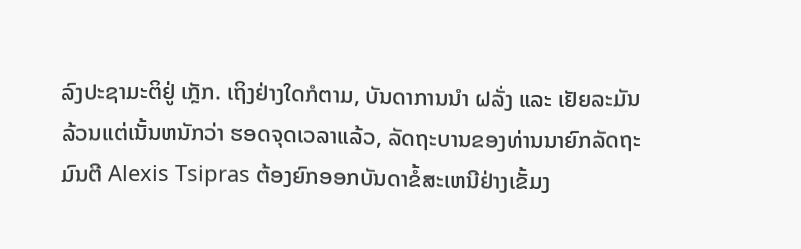ລົງປະຊາມະຕິຢູ່ ເກຼັກ. ເຖິງຢ່າງໃດກໍຕາມ, ບັນດາການນຳ ຝລັ່ງ ແລະ ເຢັຍລະມັນ ລ້ວນແຕ່ເນັ້ນຫນັກວ່າ ຮອດຈຸດເວລາແລ້ວ, ລັດຖະບານຂອງທ່ານນາຍົກລັດຖະມົນຕີ Alexis Tsipras ຕ້ອງຍົກອອກບັນດາຂໍ້ສະເຫນີຢ່າງເຂັ້ມງ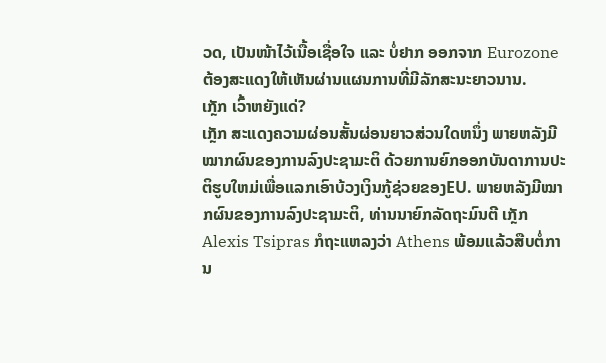ວດ, ເປັນໜ້າໄວ້ເນື້ອເຊື່ອໃຈ ແລະ ບໍ່ຢາກ ອອກຈາກ Eurozone ຕ້ອງສະແດງໃຫ້ເຫັນຜ່ານແຜນການທີ່ມີລັກສະນະຍາວນານ.
ເກຼັກ ເວົ້າຫຍັງແດ່?
ເກຼັກ ສະແດງຄວາມຜ່ອນສັ້ນຜ່ອນຍາວສ່ວນໃດຫນຶ່ງ ພາຍຫລັງມີໝາກຜົນຂອງການລົງປະຊາມະຕິ ດ້ວຍການຍົກອອກບັນດາການປະຕິຮູບໃຫມ່ເພື່ອແລກເອົາບ້ວງເງິນກູ້ຊ່ວຍຂອງEU. ພາຍຫລັງມີໝາກຜົນຂອງການລົງປະຊາມະຕິ, ທ່ານນາຍົກລັດຖະມົນຕີ ເກຼັກ Alexis Tsipras ກໍຖະແຫລງວ່າ Athens ພ້ອມແລ້ວສືບຕໍ່ການ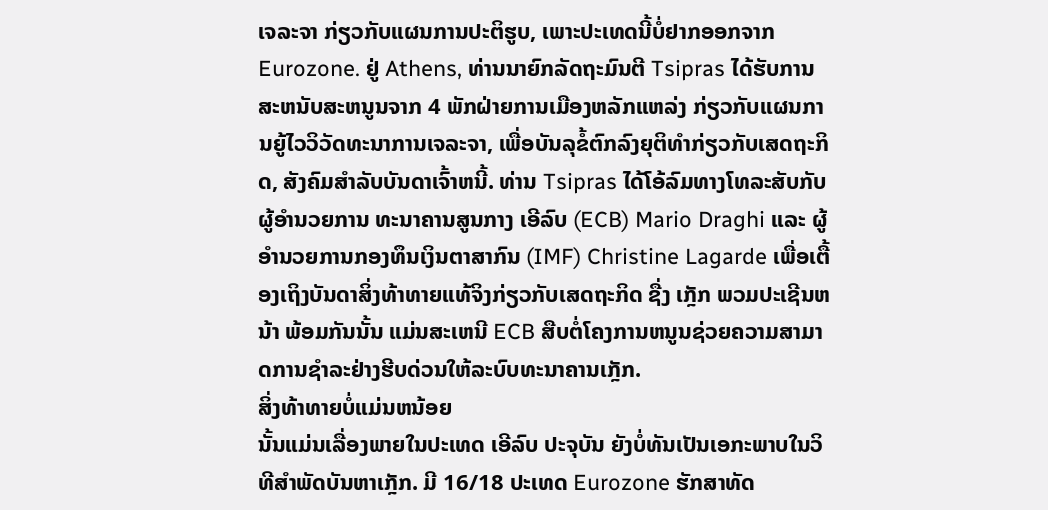ເຈລະຈາ ກ່ຽວກັບແຜນການປະຕິຮູບ, ເພາະປະເທດນີ້ບໍ່ຢາກອອກຈາກ Eurozone. ຢູ່ Athens, ທ່ານນາຍົກລັດຖະມົນຕີ Tsipras ໄດ້ຮັບການສະຫນັບສະຫນູນຈາກ 4 ພັກຝ່າຍການເມືອງຫລັກແຫລ່ງ ກ່ຽວກັບແຜນການຍູ້ໄວວິວັດທະນາການເຈລະຈາ, ເພື່ອບັນລຸຂໍ້ຕົກລົງຍຸຕິທຳກ່ຽວກັບເສດຖະກິດ, ສັງຄົມສຳລັບບັນດາເຈົ້າຫນີ້. ທ່ານ Tsipras ໄດ້ໂອ້ລົມທາງໂທລະສັບກັບຜູ້ອຳນວຍການ ທະນາຄານສູນກາງ ເອີລົບ (ECB) Mario Draghi ແລະ ຜູ້ອຳນວຍການກອງທຶນເງິນຕາສາກົນ (IMF) Christine Lagarde ເພື່ອເຕື້ອງເຖິງບັນດາສິ່ງທ້າທາຍແທ້ຈິງກ່ຽວກັບເສດຖະກິດ ຊື່ງ ເກຼັກ ພວມປະເຊີນຫນ້າ ພ້ອມກັນນັ້ນ ແມ່ນສະເຫນີ ECB ສືບຕໍ່ໂຄງການຫນູນຊ່ວຍຄວາມສາມາດການຊຳລະຢ່າງຮີບດ່ວນໃຫ້ລະບົບທະນາຄານເກຼັກ.
ສິ່ງທ້າທາຍບໍ່ແມ່ນຫນ້ອຍ
ນັ້ນແມ່ນເລື່ອງພາຍໃນປະເທດ ເອີລົບ ປະຈຸບັນ ຍັງບໍ່ທັນເປັນເອກະພາບໃນວິທີສຳພັດບັນຫາເກຼັກ. ມີ 16/18 ປະເທດ Eurozone ຮັກສາທັດ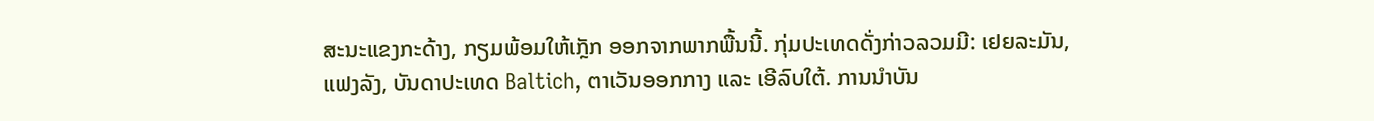ສະນະແຂງກະດ້າງ, ກຽມພ້ອມໃຫ້ເກຼັກ ອອກຈາກພາກພື້ນນີ້. ກຸ່ມປະເທດດັ່ງກ່າວລວມມີ: ເຢຍລະມັນ, ແຟງລັງ, ບັນດາປະເທດ Baltich, ຕາເວັນອອກກາງ ແລະ ເອີລົບໃຕ້. ການນຳບັນ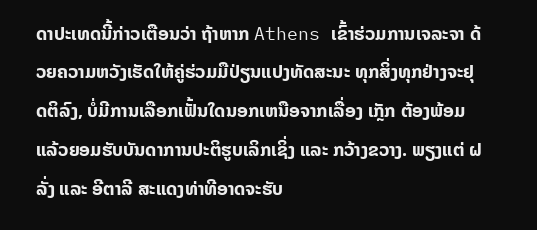ດາປະເທດນີ້ກ່າວເຕືອນວ່າ ຖ້າຫາກ Athens ເຂົ້າຮ່ວມການເຈລະຈາ ດ້ວຍຄວາມຫວັງເຮັດໃຫ້ຄູ່ຮ່ວມມືປ່ຽນແປງທັດສະນະ ທຸກສິ່ງທຸກຢ່າງຈະຢຸດຕິລົງ, ບໍ່ມີການເລືອກເຟັ້ນໃດນອກເຫນືອຈາກເລື່ອງ ເກຼັກ ຕ້ອງພ້ອມແລ້ວຍອມຮັບບັນດາການປະຕິຮູບເລິກເຊິ່ງ ແລະ ກວ້າງຂວາງ. ພຽງແຕ່ ຝລັ່ງ ແລະ ອີຕາລີ ສະແດງທ່າທີອາດຈະຮັບ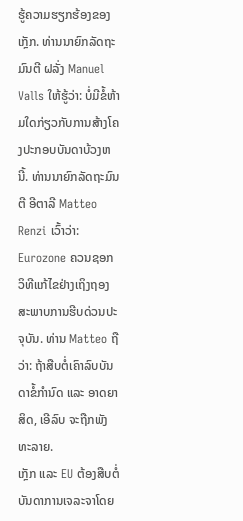ຮູ້ຄວາມຮຽກຮ້ອງຂອງ ເກຼັກ. ທ່ານນາຍົກລັດຖະມົນຕີ ຝລັ່ງ Manuel Valls ໃຫ້ຮູ້ວ່າ: ບໍ່ມີຂໍ້ຫ້າມໃດກ່ຽວກັບການສ້າງໂຄງປະກອບບັນດາບ້ວງຫນີ້. ທ່ານນາຍົກລັດຖະມົນຕີ ອີຕາລີ Matteo Renzi ເວົ້າວ່າ: Eurozone ຄວນຊອກວິທີແກ້ໄຂຢ່າງເຖິງຖອງສະພາບການຮີບດ່ວນປະຈຸບັນ. ທ່ານ Matteo ຖືວ່າ: ຖ້າສືບຕໍ່ເຄົາລົບບັນດາຂໍ້ກຳນົດ ແລະ ອາດຍາສິດ, ເອີລົບ ຈະຖືກພັງທະລາຍ.
ເກຼັກ ແລະ EU ຕ້ອງສືບຕໍ່ບັນດາການເຈລະຈາໂດຍ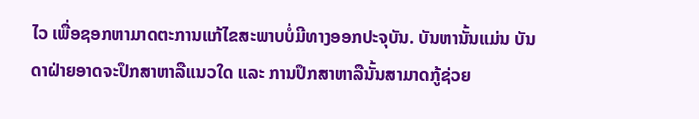ໄວ ເພື່ອຊອກຫາມາດຕະການແກ້ໄຂສະພາບບໍ່ມີທາງອອກປະຈຸບັນ. ບັນຫານັ້ນແມ່ນ ບັນດາຝ່າຍອາດຈະປຶກສາຫາລືແນວໃດ ແລະ ການປຶກສາຫາລືນັ້ນສາມາດກູ້ຊ່ວຍ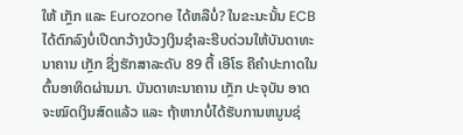ໃຫ້ ເກຼັກ ແລະ Eurozone ໄດ້ຫລືບໍ່? ໃນຂະນະນັ້ນ ECB ໄດ້ຕົກລົງບໍ່ເປີດກວ້າງບ້ວງເງິນຊຳລະຮີບດ່ວນໃຫ້ບັນດາທະນາຄານ ເກຼັກ ຊື່ງຮັກສາລະດັບ 89 ຕື້ ເອີໂຣ ຄືຄຳປະກາດໃນຕົ້ນອາທິດຜ່ານມາ. ບັນດາທະນາຄານ ເກຼັກ ປະຈຸບັນ ອາດຈະໝົດເງິນສົດແລ້ວ ແລະ ຖ້າຫາກບໍ່ໄດ້ຮັບການຫນູນຊ່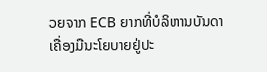ວຍຈາກ ECB ຍາກທີ່ບໍລິຫານບັນດາເຄື່ອງມືນະໂຍບາຍຢູ່ປະ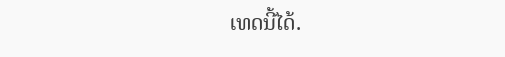ເທດນີ້ໄດ້.